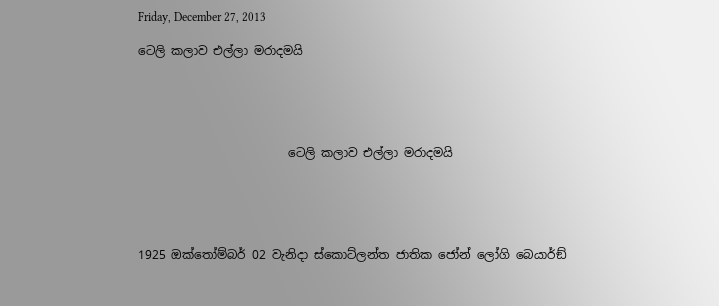Friday, December 27, 2013

ටෙලි කලාව එල්ලා මරාදමයි





                         ටෙලි කලාව එල්ලා මරාදමයි





1925 ඔක්තෝම්බර් 02 වැනිදා ස්කොට්ලන්ත ජාතික ජෝන් ලෝගි බෙයාර්ඞ්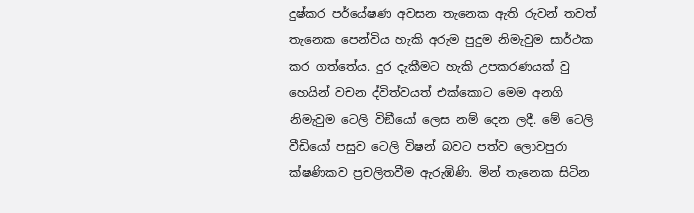දුෂ්කර පර්යේෂණ අවසන තැනෙක ඇති රුවන් තවත් තැනෙක පෙන්විය හැකි අරුම පුදුම නිමැවුම සාර්ථක කර ගත්තේය. දුර දැකීමට හැකි උපකරණයක් වු හෙයින් වචන ද්විත්වයත් එක්කොට මෙම අනගි නිමැවුම ටෙලි විඞීයෝ ලෙස නම් දෙන ලදී. මේ ටෙලි වීඩියෝ පසුව ටෙලි විෂන් බවට පත්ව ලොවපුරා ක්ෂණිකව ප්‍රචලිතවීම ඇරුඹිණි. මින් තැනෙක සිටින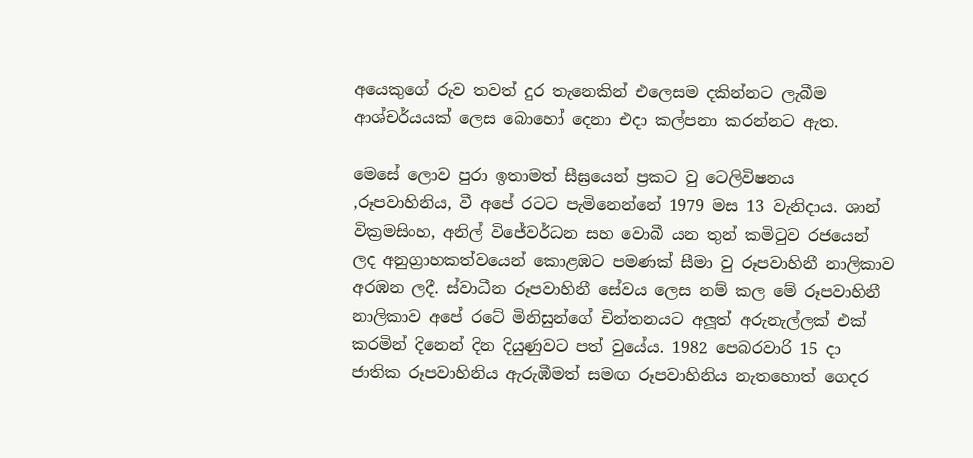අයෙකුගේ රුව තවත් දුර තැනෙකින් එලෙසම දකින්නට ලැබීම ආශ්චර්යයක් ලෙස බොහෝ දෙනා එදා කල්පනා කරන්නට ඇත.

මෙසේ ලොව පුරා ඉතාමත් සීඝ්‍රයෙන් ප්‍රකට වු ටෙලිවිෂනය ,රූපවාහිනිය, වී අපේ රටට පැමිනෙන්නේ 1979 මස 13 වැනිදාය. ශාන් වික්‍රමසිංහ, අනිල් විජේවර්ධන සහ වොබී යන තුන් කමිටුව රජයෙන් ලද අනුග්‍රාහකත්වයෙන් කොළඹට පමණක් සීමා වු රූපවාහිනී නාලිකාව අරඹන ලදී. ස්වාධීන රූපවාහිනී සේවය ලෙස නම් කල මේ රූපවාහිනී නාලිකාව අපේ රටේ මිනිසුන්ගේ චින්තනයට අලූත් අරුනැල්ලක් එක් කරමින් දිනෙන් දින දියුණුවට පත් වුයේය. 1982 පෙබරවාරි 15 දා ජාතික රූපවාහිනිය ඇරුඹීමත් සමඟ රූපවාහිනිය නැතහොත් ගෙදර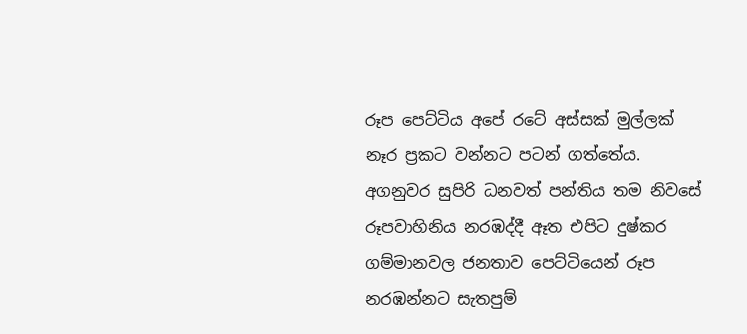රූප පෙට්ටිය අපේ රටේ අස්සක් මුල්ලක් නෑර ප්‍රකට වන්නට පටන් ගත්තේය. අගනුවර සුපිරි ධනවත් පන්තිය තම නිවසේ රූපවාහිනිය නරඹද්දී ඈත එපිට දුෂ්කර ගම්මානවල ජනතාව පෙට්ටියෙන් රූප නරඹන්නට සැතපුම්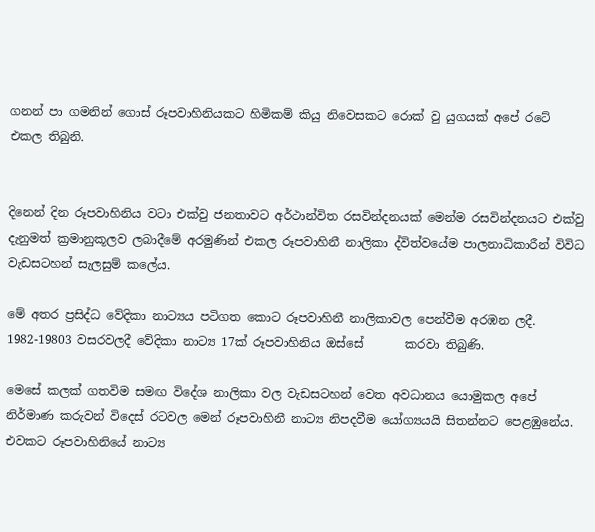ගනන් පා ගමනින් ගොස් රූපවාහිනියකට හිමිකම් කියු නිවෙසකට රොක් වු යුගයක් අපේ රටේ එකල තිබුනි.


දිනෙන් දින රූපවාහිනිය වටා එක්වු ජනතාවට අර්ථාන්විත රසවින්දනයක් මෙන්ම රසවින්දනයට එක්වු දැනුමත් ක්‍රමානුකූලව ලබාදීමේ අරමුණින් එකල රූපවාහිනී නාලිකා ද්විත්වයේම පාලනාධිකාරීන් විවිධ වැඩසටහන් සැලසුම් කලේය.

මේ අතර ප්‍රසිද්ධ වේදිකා නාට්‍යය පටිගත කොට රූපවාහිනී නාලිකාවල පෙන්වීම අරඹන ලදී. 1982-19803 වසරවලදී වේදිකා නාට්‍ය 17ක් රූපවාහිනිය ඔස්සේ       කරවා තිබුණි.

මෙසේ කලක් ගතවිම සමඟ විදේශ නාලිකා වල වැඩසටහන් වෙත අවධානය යොමුකල අපේ නිර්මාණ කරුවන් විදෙස් රටවල මෙන් රූපවාහිනී නාට්‍ය නිපදවීම යෝග්‍යයයි සිතන්නට පෙළඹුනේය. එවකට රූපවාහිනියේ නාට්‍ය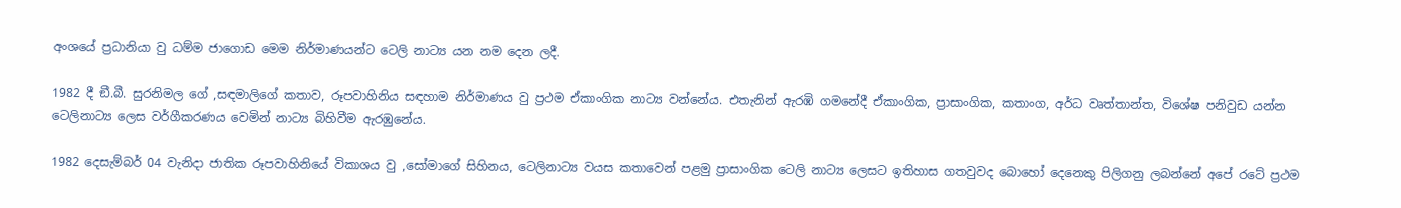අංශයේ ප්‍රධානියා වු ධම්ම ජාගොඩ මෙම නිර්මාණයන්ට ටෙලි නාට්‍ය යන නම දෙන ලදී.

1982 දී ඞී.බී. සුරනිමල ගේ ,සඳමාලිගේ කතාව, රූපවාහිනිය සඳහාම නිර්මාණය වු ප්‍රථම ඒකාංගික නාට්‍ය වන්නේය. එතැනින් ඇරඹි ගමනේදී ඒකාංගික, ප්‍රාසාංගික, කතාංග, අර්ධ වෘත්තාන්ත, විශේෂ පනිවුඩ යන්න ටෙලිනාට්‍ය ලෙස වර්ගීකරණය වෙමින් නාට්‍ය බිහිවීම ඇරඹුනේය.

1982 දෙසැම්බර් 04 වැනිදා ජාතික රූපවාහිනියේ විකාශය වු ,සෝමාගේ සිහිනය, ටෙලිනාට්‍ය වයස කතාවෙන් පළමු ප්‍රාසාංගික ටෙලි නාට්‍ය ලෙසට ඉතිහාස ගතවුවද බොහෝ දෙනෙකු පිලිගනු ලබන්නේ අපේ රටේ ප්‍රථම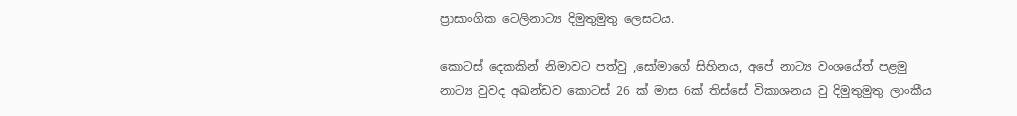ප්‍රාසාංගික ටෙලිනාට්‍ය දිමුතුමුතු ලෙසටය.

කොටස් දෙකකින් නිමාවට පත්වු ,සෝමාගේ සිහිනය, අපේ නාට්‍ය වංශයේත් පළමු නාට්‍ය වුවද අඛන්ඩව කොටස් 26 ක් මාස 6ක් තිස්සේ විකාශනය වු දිමුතුමුතු ලාංකීය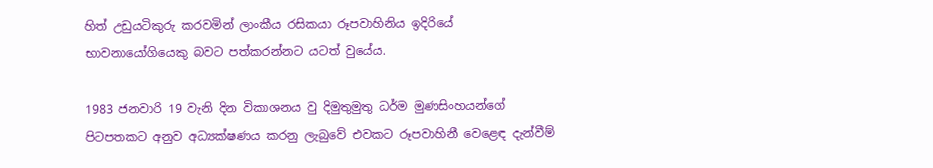හිත් උඩුයටිකුරු කරවමින් ලාංකීය රසිකයා රූපවාහිනිය ඉදිරියේ භාවනායෝගියෙකු බවට පත්කරන්නට යටත් වුයේය.

1983 ජනවාරි 19 වැනි දින විකාශනය වු දිමුතුමුතු ධර්ම මුණසිංහයන්ගේ පිටපතකට අනුව අධ්‍යක්ෂණය කරනු ලැබුවේ එවකට රූපවාහිනී වෙළෙඳ දැන්වීම්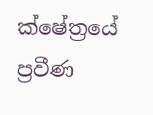ක්ෂේත්‍රයේ ප්‍රවීණ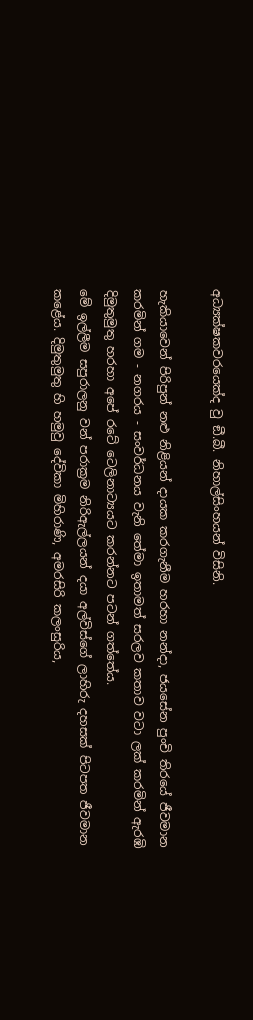අධ්‍යක්ෂකවරයෙක්ද වු ඞී.බී. නිහාල්සිංහයන් විසිනි.

හැකියාවෙන් පිරිපුන් නළු නිළියන් දායක කරගැනීම හරහා නන්දා, ජයසේන පුංචි තිරයේ ජීවමාන කරමින් ගම - නගරය - සංවර්ධනය වැනි තේමා ඉතාමත් සරලව කතාව වටා ලක් කරමින් ඇරඹි දිමුතුමුතු හරහා අපේ රටේ ටෙලිනාට්‍යයට කරන්නට පටන් ගත්තේය.
මේ ඉල්ලීම සපුරාලනු වන් පරාක්‍රම නිරිඇල්ලයන් දයා අල්විස්ගේ ලාහිරු දහසක් පිටපත ජීවමාන කළේය. දිමුතුමුතු හි හමුවු දේවිකා මිහිරාණි, අමරසිරි කලංසුරිය,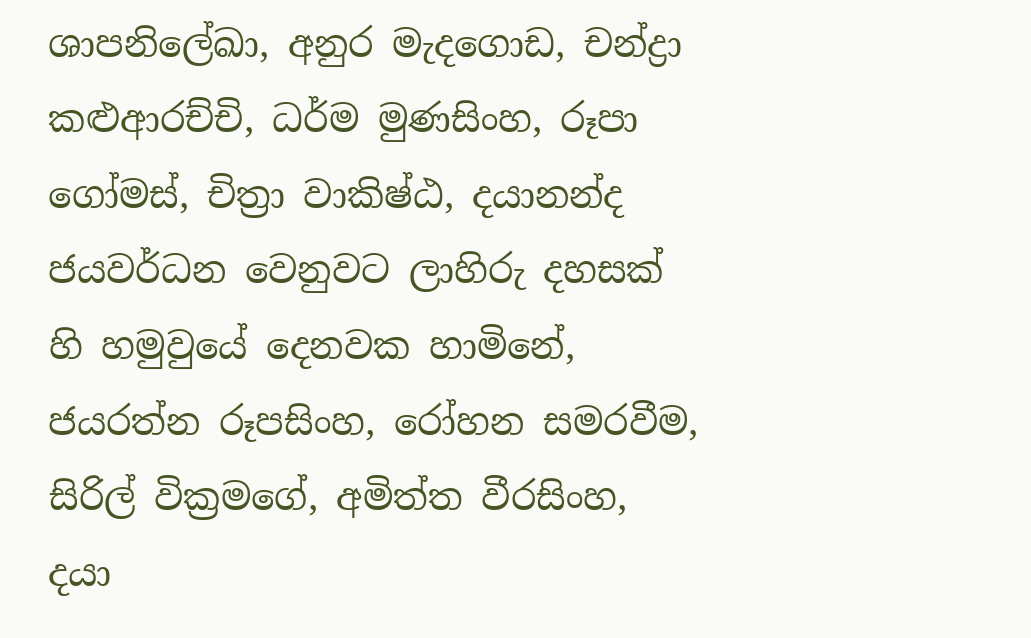ශාපනිලේඛා, අනුර මැදගොඩ, චන්ද්‍රා කළුආරච්චි, ධර්ම මුණසිංහ, රූපා ගෝමස්, චිත්‍රා වාකිෂ්ඨ, දයානන්ද ජයවර්ධන වෙනුවට ලාහිරු දහසක් හි හමුවුයේ දෙනවක හාමිනේ, ජයරත්න රූපසිංහ, රෝහන සමරවීම, සිරිල් වික්‍රමගේ, අමිත්ත වීරසිංහ, දයා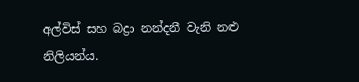අල්විස් සහ බද්‍රා නන්දනී වැනි නළු නිලියන්ය.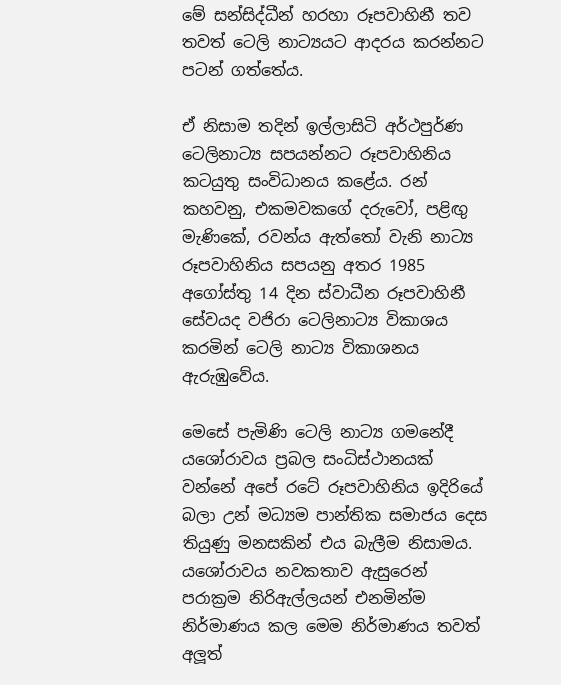මේ සන්සිද්ධීන් හරහා රූපවාහිනී තව තවත් ටෙලි නාට්‍යයට ආදරය කරන්නට පටන් ගත්තේය.

ඒ නිසාම තදින් ඉල්ලාසිටි අර්ථපුර්ණ ටෙලිනාට්‍ය සපයන්නට රූපවාහිනිය කටයුතු සංවිධානය කළේය. රන් කහවනු, එකමවකගේ දරුවෝ, පළිඟු මැණිකේ, රවන්ය ඇත්තෝ වැනි නාට්‍ය රූපවාහිනිය සපයනු අතර 1985 අගෝස්තු 14 දින ස්වාධීන රූපවාහිනී සේවයද වජිරා ටෙලිනාට්‍ය විකාශය කරමින් ටෙලි නාට්‍ය විකාශනය ඇරුඹුවේය.

මෙසේ පැමිණි ටෙලි නාට්‍ය ගමනේදී යශෝරාවය ප්‍රබල සංධිස්ථානයක් වන්නේ අපේ රටේ රූපවාහිනිය ඉදිරියේ බලා උන් මධ්‍යම පාන්තික සමාජය දෙස තියුණු මනසකින් එය බැලීම නිසාමය. යශෝරාවය නවකතාව ඇසුරෙන් පරාක්‍රම නිරිඇල්ලයන් එනමින්ම නිර්මාණය කල මෙම නිර්මාණය තවත් අලූත්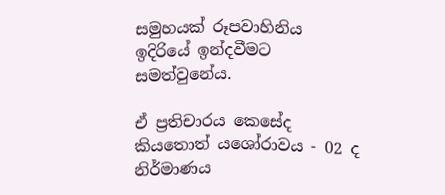සමුහයක් රූපවාහිනිය ඉදිරියේ ඉන්දවීමට සමත්වුනේය.

ඒ ප්‍රතිචාරය කෙසේද කියතොත් යශෝරාවය - 02 ද නිර්මාණය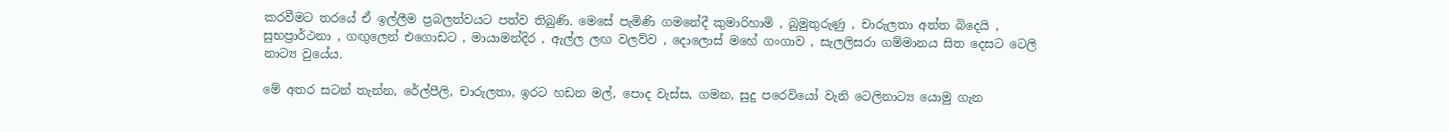කරවීමට තරයේ ඒ ඉල්ලීම ප්‍රබලත්වයට පත්ව තිබුණි. මෙසේ පැමිණි ගමනේදී කුමාරිහාමි , බුමුතුරුණු , චාරුලතා අත්ත බිදෙයි , සුභප්‍රාර්ථනා , ගඟුලෙන් එගොඩට , මායාමන්දිර , ඇල්ල ලඟ වලව්ව , දොලොස් මහේ ගංගාව , සැලලිසරා ගම්මානය සිත දෙසට ටෙලි නාට්‍ය වුයේය.

මේ අතර සටන් තැන්න, රේල්පීලි, චාරුලතා, ඉරට හඩන මල්, පොද වැස්ස, ගමන, සුදු පරෙවියෝ වැනි ටෙලිනාට්‍ය යොමු ගැන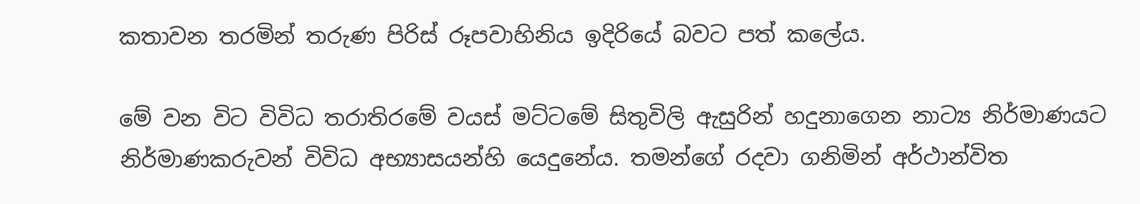කතාවන තරමින් තරුණ පිරිස් රූපවාහිනිය ඉදිරියේ බවට පත් කලේය.

මේ වන විට විවිධ තරාතිරමේ වයස් මට්ටමේ සිතුවිලි ඇසුරින් හදුනාගෙන නාට්‍ය නිර්මාණයට නිර්මාණකරුවන් විවිධ අභ්‍යාසයන්හි යෙදුනේය. තමන්ගේ රදවා ගනිමින් අර්ථාන්විත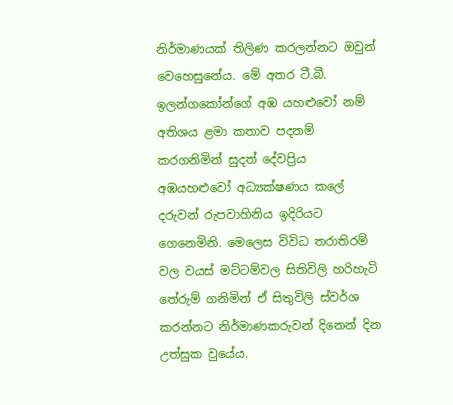නිර්මාණයක් තිලිණ කරලන්නට ඔවුන් වෙහෙසුනේය. මේ අතර ටී.බී. ඉලන්ගකෝන්ගේ අඹ යහළුවෝ නම් අතිශය ළමා කතාව පදනම් කරගනිමින් සුදත් දේවප්‍රිය අඹයහළුවෝ අධ්‍යක්ෂණය කලේ දරුවන් රුපවාහිනිය ඉදිරියට ගෙනෙමිනි. මෙලෙස විවිධ තරාතිරම් වල වයස් මට්ටම්වල සිතිවිලි හරිහැටි තේරුම් ගනිමින් ඒ සිතුවිලි ස්වර්ශ කරන්නට නිර්මාණකරුවන් දිනෙන් දින උත්සුක වුයේය.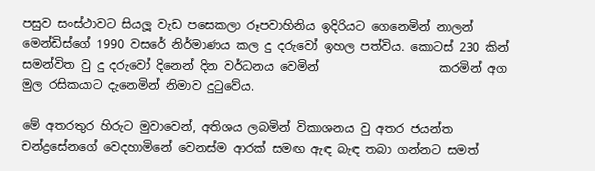පසුව සංස්ථාවට සියලූ වැඩ පසෙකලා රූපවාහිනිය ඉදිරියට ගෙනෙමින් නාලන් මෙන්ඩිස්ගේ 1990 වසරේ නිර්මාණය කල දු දරුවෝ ඉහල පත්විය. කොටස් 230 කින් සමන්විත වු දු දරුවෝ දිනෙන් දින වර්ධනය වෙමින්                    කරමින් අග මුල රසිකයාට දැනෙමින් නිමාව දුටුවේය.

මේ අතරතුර හිරුට මුවාවෙන්, අතිශය ලබමින් විකාශනය වු අතර ජයන්ත චන්ද්‍රසේනගේ වෙදහාමිනේ වෙනස්ම ආරක් සමඟ ඇඳ බැඳ තබා ගන්නට සමත්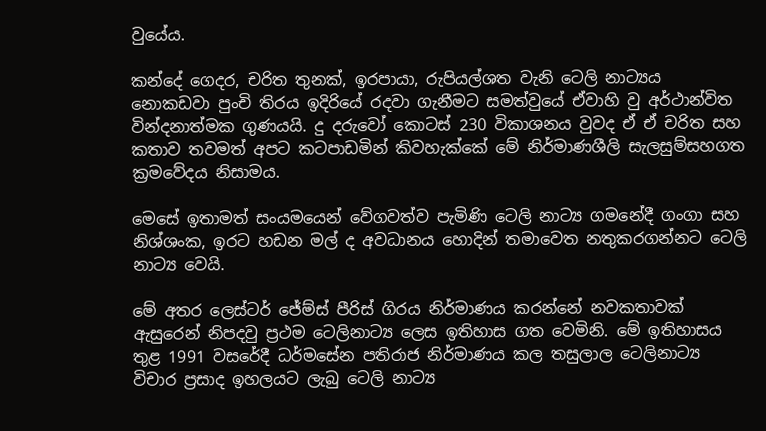වුයේය.

කන්දේ ගෙදර, චරිත තුනක්, ඉරපායා, රුපියල්ශත වැනි ටෙලි නාට්‍යය නොකඩවා පුංචි තිරය ඉදිරියේ රදවා ගැනීමට සමත්වුයේ ඒවාහි වු අර්ථාන්විත වින්දනාත්මක ගුණයයි. දු දරුවෝ කොටස් 230 විකාශනය වුවද ඒ ඒ චරිත සහ කතාව තවමත් අපට කටපාඩමින් කිවහැක්කේ මේ නිර්මාණශීලි සැලසුම්සහගත ක්‍රමවේදය නිසාමය.

මෙසේ ඉතාමත් සංයමයෙන් වේගවත්ව පැමිණි ටෙලි නාට්‍ය ගමනේදී ගංගා සහ නිශ්ශංක, ඉරට හඩන මල් ද අවධානය හොදින් තමාවෙත නතුකරගන්නට ටෙලි නාට්‍ය වෙයි.

මේ අතර ලෙස්ටර් ජේම්ස් පීරිස් ගිරය නිර්මාණය කරන්නේ නවකතාවක් ඇසුරෙන් නිපදවු ප්‍රථම ටෙලිනාට්‍ය ලෙස ඉතිහාස ගත වෙමිනි. මේ ඉතිහාසය තුළ 1991 වසරේදී ධර්මසේන පතිරාජ නිර්මාණය කල තසුලාල ටෙලිනාට්‍ය විචාර ප්‍රසාද ඉහලයට ලැබු ටෙලි නාට්‍ය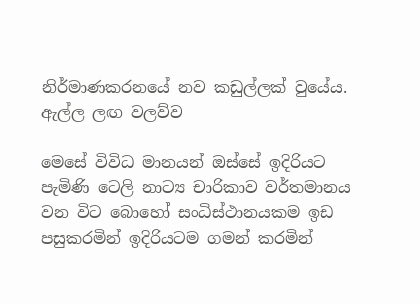නිර්මාණකරනයේ නව කඩුල්ලක් වුයේය.
ඇල්ල ලඟ වලව්ව

මෙසේ විවිධ මානයන් ඔස්සේ ඉදිරියට පැමිණි ටෙලි නාට්‍ය චාරිකාව වර්තමානය වන විට බොහෝ සංධිස්ථානයකම ඉඩ පසුකරමින් ඉදිරියටම ගමන් කරමින්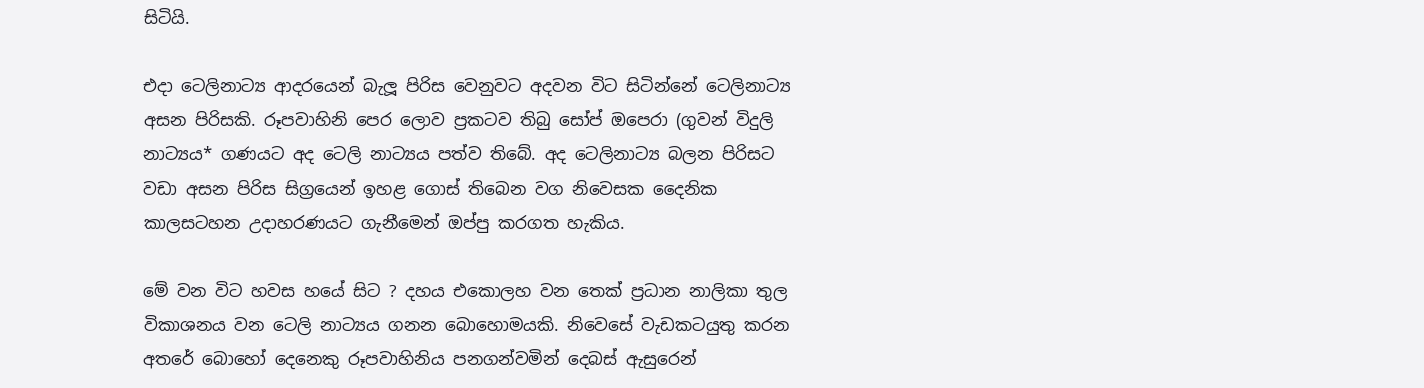සිටියි.

එදා ටෙලිනාට්‍ය ආදරයෙන් බැලූ පිරිස වෙනුවට අදවන විට සිටින්නේ ටෙලිනාට්‍ය අසන පිරිසකි. රූපවාහිනි පෙර ලොව ප්‍රකටව තිබු සෝප් ඔපෙරා (ගුවන් විදුලි නාට්‍යය* ගණයට අද ටෙලි නාට්‍යය පත්ව තිබේ. අද ටෙලිනාට්‍ය බලන පිරිසට වඩා අසන පිරිස සිග්‍රයෙන් ඉහළ ගොස් තිබෙන වග නිවෙසක දෛනික කාලසටහන උදාහරණයට ගැනීමෙන් ඔප්පු කරගත හැකිය.

මේ වන විට හවස හයේ සිට ? දහය එකොලහ වන තෙක් ප්‍රධාන නාලිකා තුල විකාශනය වන ටෙලි නාට්‍යය ගනන බොහොමයකි. නිවෙසේ වැඩකටයුතු කරන අතරේ බොහෝ දෙනෙකු රූපවාහිනිය පනගන්වමින් දෙබස් ඇසුරෙන්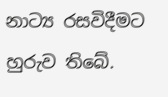නාට්‍ය රසවිදීමට හුරුව තිබේ.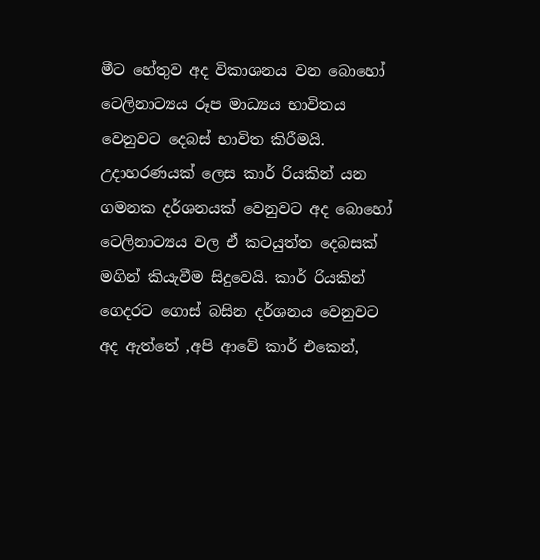මීට හේතුව අද විකාශනය වන බොහෝ ටෙලිනාට්‍යය රූප මාධ්‍යය භාවිතය වෙනුවට දෙබස් භාවිත කිරීමයි. උදාහරණයක් ලෙස කාර් රියකින් යන ගමනක දර්ශනයක් වෙනුවට අද බොහෝ ටෙලිනාට්‍යය වල ඒ කටයුත්ත දෙබසක් මගින් කියැවීම සිදුවෙයි. කාර් රියකින් ගෙදරට ගොස් බසින දර්ශනය වෙනුවට අද ඇත්තේ ,අපි ආවේ කාර් එකෙන්,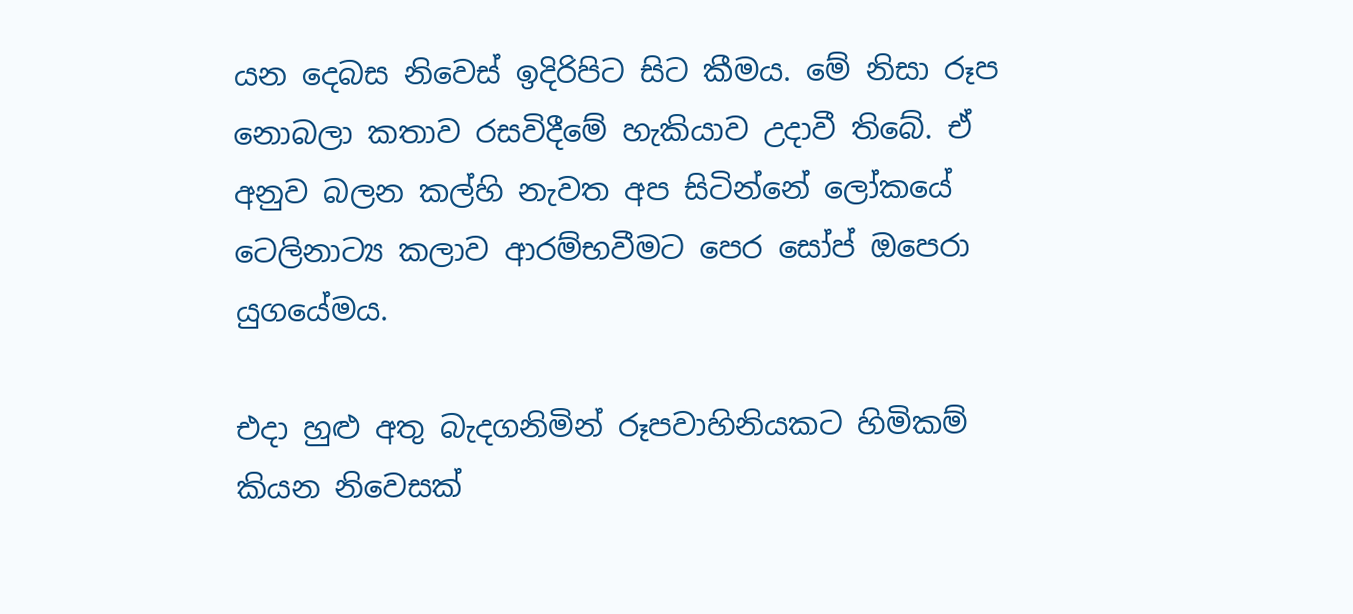යන දෙබස නිවෙස් ඉදිරිපිට සිට කීමය. මේ නිසා රූප නොබලා කතාව රසවිදීමේ හැකියාව උදාවී තිබේ. ඒ අනුව බලන කල්හි නැවත අප සිටින්නේ ලෝකයේ ටෙලිනාට්‍ය කලාව ආරම්භවීමට පෙර සෝප් ඔපෙරා යුගයේමය.

එදා හුළු අතු බැදගනිමින් රූපවාහිනියකට හිමිකම් කියන නිවෙසක්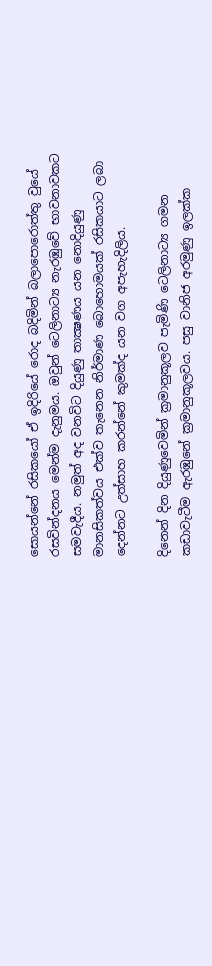සොයන්නේ රසිකයෝ ඒ ඉදිරියේ රොද බදිමින් බලාපොරොත්තු වුයේ රසවින්දනය මෙන්ම දැනුමය. ඔවුන් ටෙලිනාට්‍ය නැරඹුවේ භාවනාවකට සමවැදීය. නමුත් අද වනවිට දියුණු තාක්‍ෂණය යන නොදියුණු මානසිකත්වය එක්ව තැනෙන නිර්මාණ බොහොමයක් රසිකයාට ලබා දෙන්නට උත්සාහ කරන්නේ කුමක්ද යන වග අපැහැදිලිය.

දිනෙන් දින දියුණුවෙමින් ක්‍රමානුකූලව පැමිණි ටෙලිනාට්‍ය ගමන කඩාවැටීම ඇරඹුනේ ක්‍රමානුකූලවය. පසු වානිජ අරමුණු ඉලක්ක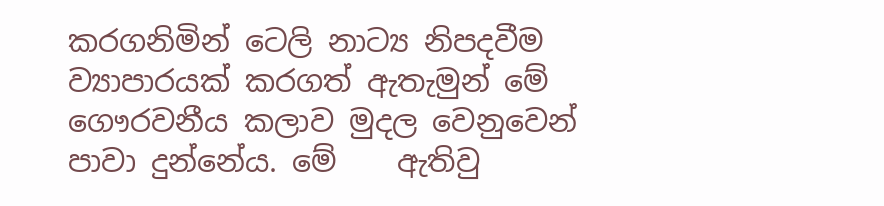කරගනිමින් ටෙලි නාට්‍ය නිපදවීම ව්‍යාපාරයක් කරගත් ඇතැමුන් මේ ගෞරවනීය කලාව මුදල වෙනුවෙන් පාවා දුන්නේය. මේ    ඇතිවු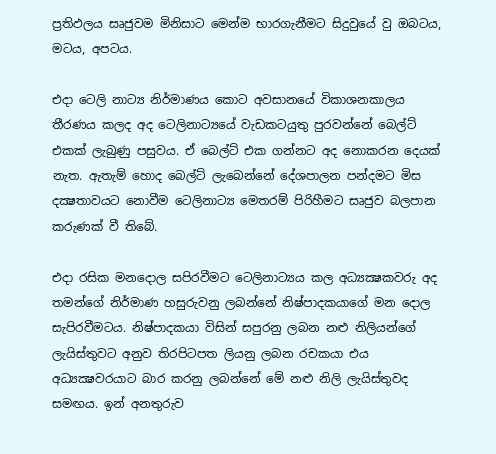ප්‍රතිඵලය සෘජුවම මිනිසාට මෙන්ම භාරගැනීමට සිදුවුයේ වු ඔබටය, මටය, අපටය.

එදා ටෙලි නාට්‍ය නිර්මාණය කොට අවසානයේ විකාශනකාලය තීරණය කලද අද ටෙලිනාට්‍යයේ වැඩකටයුතු පුරවන්නේ බෙල්ට් එකක් ලැබුණු පසුවය. ඒ බෙල්ට් එක ගන්නට අද නොකරන දෙයක් නැත. ඇතැම් හොද බෙල්ට් ලැබෙන්නේ දේශපාලන පන්දමට මිස දක්‍ෂතාවයට නොවීම ටෙලිනාට්‍ය මෙතරම් පිරිහීමට සෘජුව බලපාන කරුණක් වී තිබේ.

එදා රසික මනදොල සපිරවීමට ටෙලිනාට්‍යය කල අධ්‍යක්‍ෂකවරු අද තමන්ගේ නිර්මාණ හසුරුවනු ලබන්නේ නිෂ්පාදකයාගේ මන දොල සැපිරවීමටය. නිෂ්පාදකයා විසින් සපුරනු ලබන නළු නිලියන්ගේ ලැයිස්තුවට අනුව තිරපිටපත ලියනු ලබන රචකයා එය අධ්‍යක්‍ෂවරයාට බාර කරනු ලබන්නේ මේ නළු නිලි ලැයිස්තුවද සමඟය. ඉන් අනතුරුව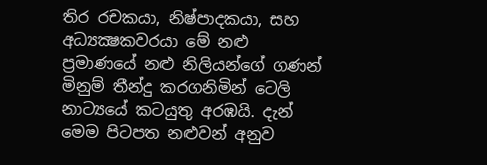තිර රචකයා, නිෂ්පාදකයා, සහ අධ්‍යක්‍ෂකවරයා මේ නළු ප්‍රමාණයේ නළු නිලියන්ගේ ගණන් මිනුම් තීන්දු කරගනිමින් ටෙලි නාට්‍යයේ කටයුතු අරඹයි. දැන් මෙම පිටපත නළුවන් අනුව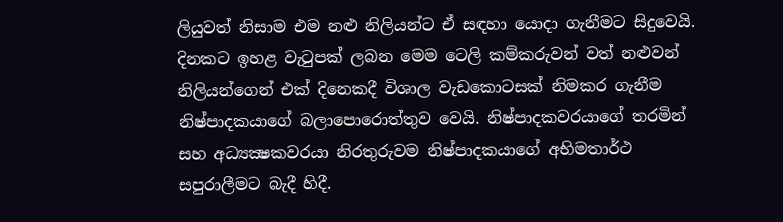ලියුවත් නිසාම එම නළු නිලියන්ට ඒ සඳහා යොදා ගැනීමට සිදුවෙයි. දිනකට ඉහළ වැටුපක් ලබන මෙම ටෙලි කම්කරුවන් වත් නළුවන් නිලියන්ගෙන් එක් දිනෙකදී විශාල වැඩකොටසක් නිමකර ගැනීම නිෂ්පාදකයාගේ බලාපොරොත්තුව වෙයි. නිෂ්පාදකවරයාගේ තරමින් සහ අධ්‍යක්‍ෂකවරයා නිරතුරුවම නිෂ්පාදකයාගේ අභිමතාර්ථ සපුරාලීමට බැදී හිදී.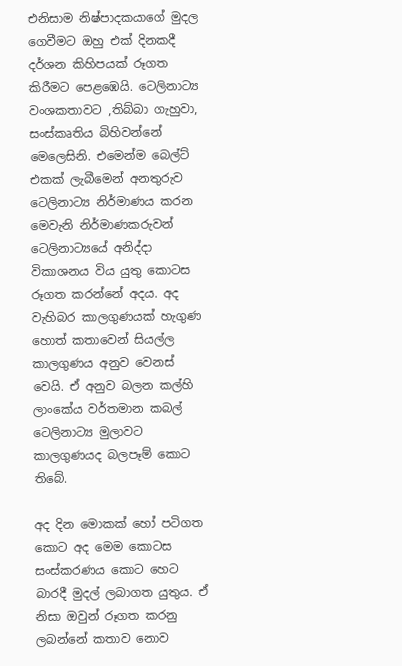එනිසාම නිෂ්පාදකයාගේ මුදල ගෙවීමට ඔහු එක් දිනකදී දර්ශන කිහිපයක් රූගත කිරීමට පෙළඹෙයි. ටෙලිනාට්‍ය වංශකතාවට ,තිබ්බා ගැහුවා, සංස්කෘතිය බිහිවන්නේ මෙලෙසිනි. එමෙන්ම බෙල්ට් එකක් ලැබීමෙන් අනතුරුව ටෙලිනාට්‍ය නිර්මාණය කරන මෙවැනි නිර්මාණකරුවන් ටෙලිනාට්‍යයේ අනිද්දා විකාශනය විය යුතු කොටස රූගත කරන්නේ අදය. අද වැහිබර කාලගුණයක් හැගුණ හොත් කතාවෙන් සියල්ල කාලගුණය අනුව වෙනස් වෙයි. ඒ අනුව බලන කල්හි ලාංකේය වර්තමාන කබල් ටෙලිනාට්‍ය මුලාවට කාලගුණයද බලපෑම් කොට තිබේ.

අද දින මොකක් හෝ පටිගත කොට අද මෙම කොටස සංස්කරණය කොට හෙට බාරදී මුදල් ලබාගත යුතුය. ඒ නිසා ඔවුන් රූගත කරනු ලබන්නේ කතාව නොව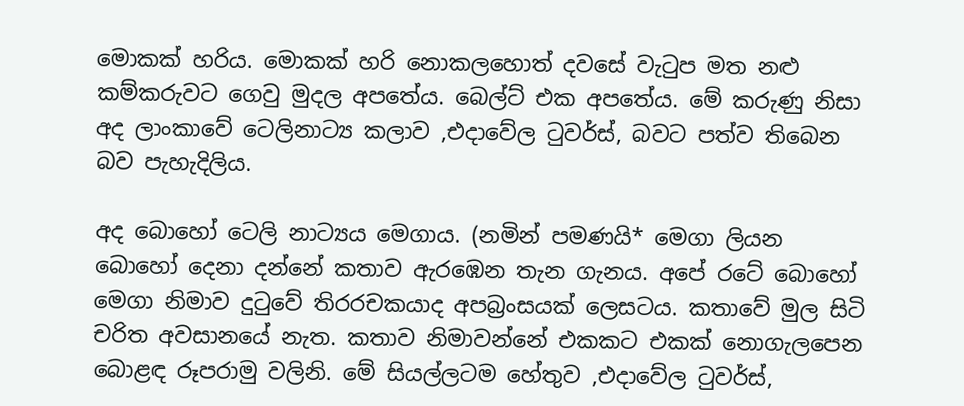මොකක් හරිය. මොකක් හරි නොකලහොත් දවසේ වැටුප මත නළු කම්කරුවට ගෙවු මුදල අපතේය. බෙල්ට් එක අපතේය. මේ කරුණු නිසා අද ලාංකාවේ ටෙලිනාට්‍ය කලාව ,එදාවේල ටුවර්ස්, බවට පත්ව තිබෙන බව පැහැදිලිය.

අද බොහෝ ටෙලි නාට්‍යය මෙගාය. (නමින් පමණයි* මෙගා ලියන බොහෝ දෙනා දන්නේ කතාව ඇරඹෙන තැන ගැනය. අපේ රටේ බොහෝ මෙගා නිමාව දුටුවේ තිරරචකයාද අපබ්‍රංසයක් ලෙසටය. කතාවේ මුල සිටි චරිත අවසානයේ නැත. කතාව නිමාවන්නේ එකකට එකක් නොගැලපෙන බොළඳ රූපරාමු වලිනි. මේ සියල්ලටම හේතුව ,එදාවේල ටුවර්ස්,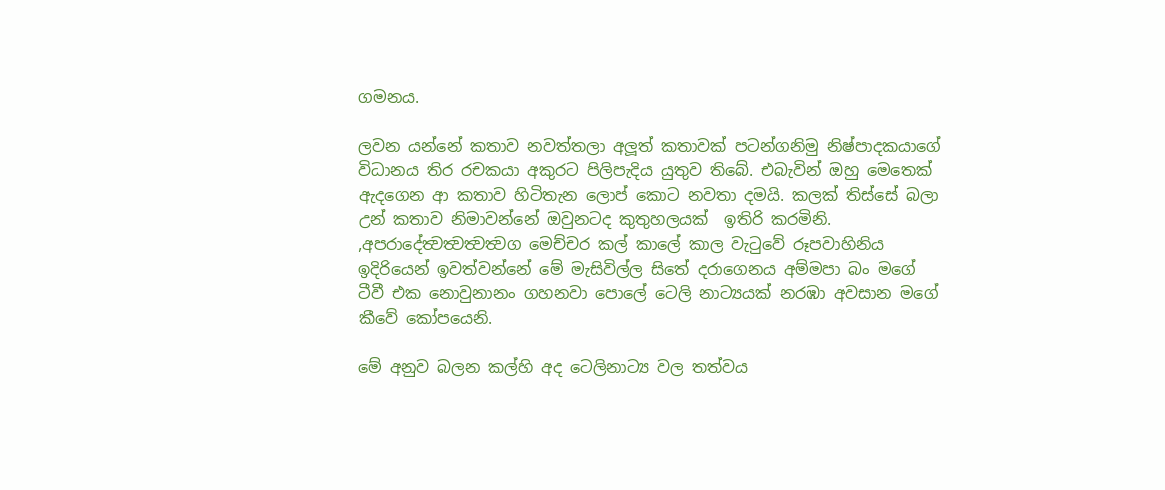ගමනය.

ලවන යන්නේ කතාව නවත්තලා අලූත් කතාවක් පටන්ගනිමු නිෂ්පාදකයාගේ විධානය තිර රචකයා අකුරට පිලිපැදිය යුතුව තිබේ. එබැවින් ඔහු මෙතෙක් ඇදගෙන ආ කතාව හිටිතැන ලොප් කොට නවතා දමයි. කලක් තිස්සේ බලා උන් කතාව නිමාවන්නේ ඔවුනටද කුතුහලයක්  ඉතිරි කරමිනි. ,අපරාදේත්‍වත්‍වත්‍වත්‍වග මෙච්චර කල් කාලේ කාල වැටුවේ රූපවාහිනිය ඉදිරියෙන් ඉවත්වන්නේ මේ මැසිවිල්ල සිතේ දරාගෙනය අම්මපා බං මගේ ටීවී එක නොවුනානං ගහනවා පොලේ ටෙලි නාට්‍යයක් නරඹා අවසාන මගේ කීවේ කෝපයෙනි.

මේ අනුව බලන කල්හි අද ටෙලිනාට්‍ය වල තත්වය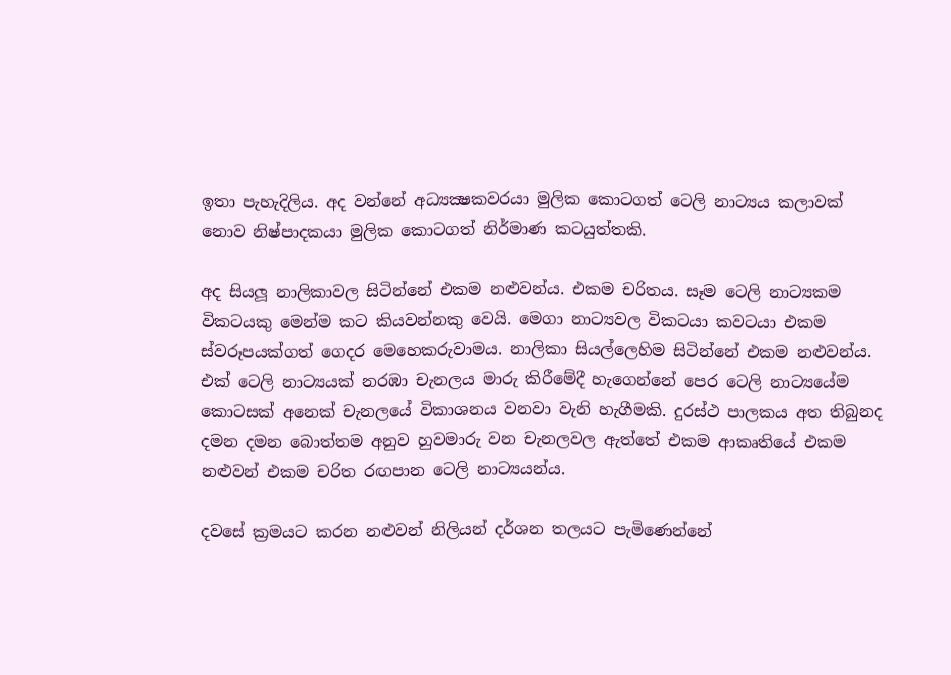ඉතා පැහැදිලිය. අද වන්නේ අධ්‍යක්‍ෂකවරයා මුලික කොටගත් ටෙලි නාට්‍යය කලාවක් නොව නිෂ්පාදකයා මුලික කොටගත් නිර්මාණ කටයුත්තකි.

අද සියලූ නාලිකාවල සිටින්නේ එකම නළුවන්ය. එකම චරිතය. සෑම ටෙලි නාට්‍යකම විකටයකු මෙන්ම කට කියවන්නකු වෙයි. මෙගා නාට්‍යවල විකටයා කවටයා එකම ස්වරූපයක්ගත් ගෙදර මෙහෙකරුවාමය. නාලිකා සියල්ලෙහිම සිටින්නේ එකම නළුවන්ය. එක් ටෙලි නාට්‍යයක් නරඹා චැනලය මාරු කිරීමේදී හැගෙන්නේ පෙර ටෙලි නාට්‍යයේම කොටසක් අනෙක් චැනලයේ විකාශනය වනවා වැනි හැගීමකි. දුරස්ථ පාලකය අත තිබුනද දමන දමන බොත්තම අනුව හුවමාරු වන චැනලවල ඇත්තේ එකම ආකෘතියේ එකම නළුවන් එකම චරිත රඟපාන ටෙලි නාට්‍යයන්ය.

දවසේ ක්‍රමයට කරන නළුවන් නිලියන් දර්ශන තලයට පැමිණෙන්නේ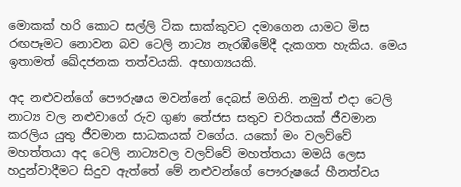මොකක් හරි කොට සල්ලි ටික සාක්කුවට දමාගෙන යාමට මිස රඟපෑමට නොවන බව ටෙලි නාට්‍ය නැරඹීමේදී දැකගත හැකිය. මෙය ඉතාමත් ඛේදජනක තත්වයකි. අභාග්‍යයකි.

අද නළුවන්ගේ පෞරුෂය මවන්නේ දෙබස් මගිනි. නමුත් එදා ටෙලි නාට්‍ය වල නළුවාගේ රුව ගුණ තේජස සතුව චරිතයක් ජීවමාන කරලිය යුතු ජීවමාන සාධකයක් වගේය. යකෝ මං වලව්වේ මහත්තයා අද ටෙලි නාට්‍යවල වලව්වේ මහත්තයා මමයි ලෙස හදුන්වාදීමට සිදුව ඇත්තේ මේ නළුවන්ගේ පෞරුෂයේ හීනත්වය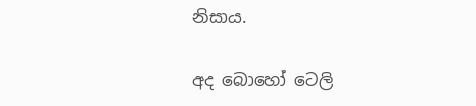නිසාය.

අද බොහෝ ටෙලි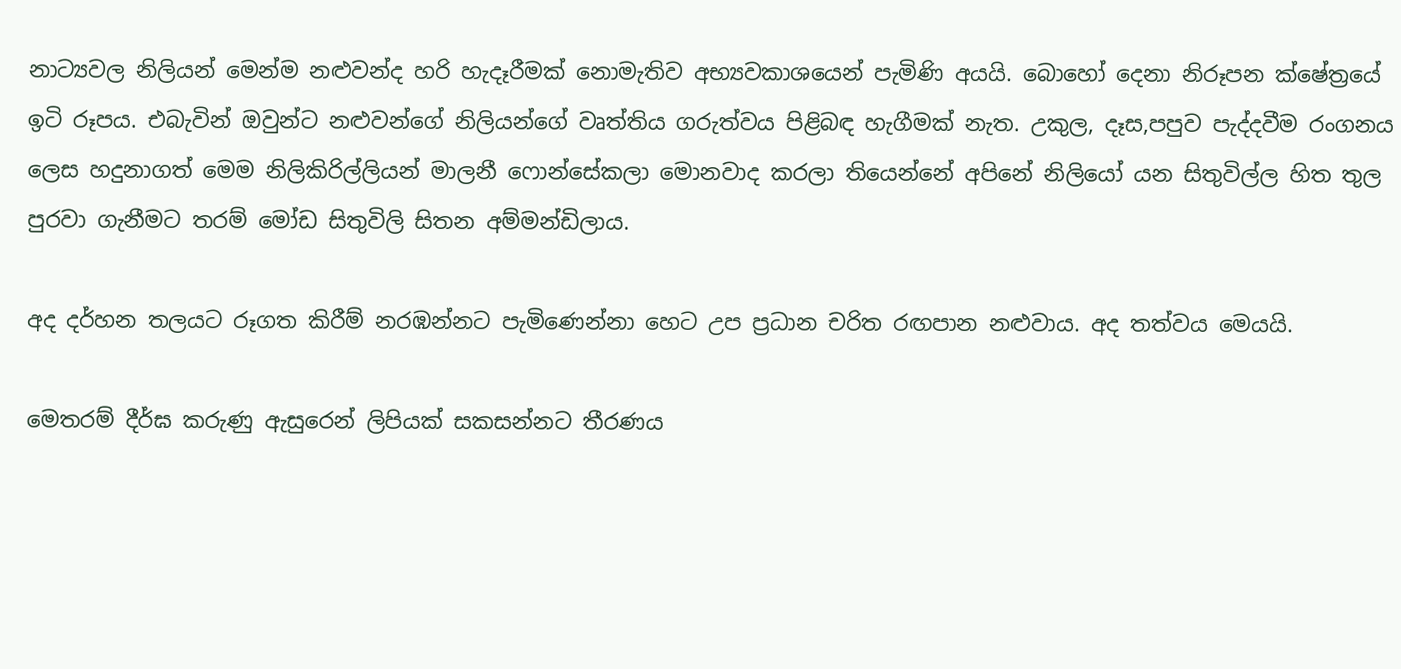නාට්‍යවල නිලියන් මෙන්ම නළුවන්ද හරි හැදෑරීමක් නොමැතිව අභ්‍යවකාශයෙන් පැමිණි අයයි. බොහෝ දෙනා නිරූපන ක්ෂේත්‍රයේ ඉටි රූපය. එබැවින් ඔවුන්ට නළුවන්ගේ නිලියන්ගේ වෘත්තිය ගරුත්වය පිළිබඳ හැගීමක් නැත. උකුල, දෑස,පපුව පැද්දවීම රංගනය ලෙස හදුනාගත් මෙම නිලිකිරිල්ලියන් මාලනී ෆොන්සේකලා මොනවාද කරලා තියෙන්නේ අපිනේ නිලියෝ යන සිතුවිල්ල හිත තුල පුරවා ගැනීමට තරම් මෝඩ සිතුවිලි සිතන අම්මන්ඩිලාය.

අද දර්හන තලයට රූගත කිරීම් නරඹන්නට පැමිණෙන්නා හෙට උප ප්‍රධාන චරිත රඟපාන නළුවාය. අද තත්වය මෙයයි.

මෙතරම් දීර්ඝ කරුණු ඇසුරෙන් ලිපියක් සකසන්නට තීරණය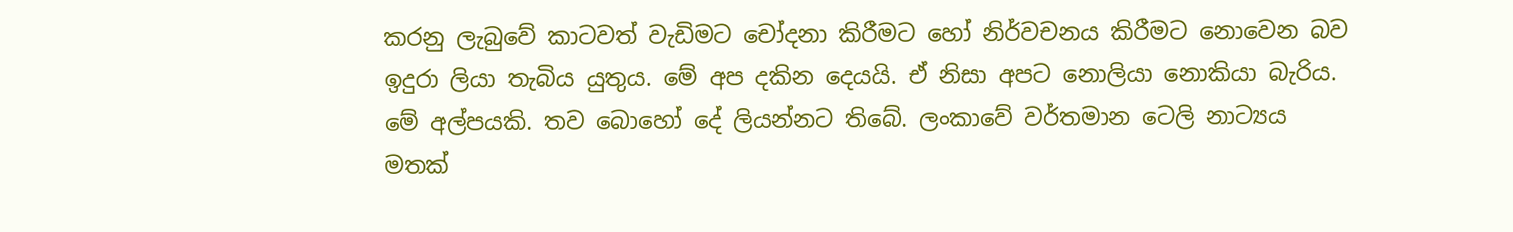කරනු ලැබුවේ කාටවත් වැඩිමට චෝදනා කිරීමට හෝ නිර්වචනය කිරීමට නොවෙන බව ඉදුරා ලියා තැබිය යුතුය. මේ අප දකින දෙයයි. ඒ නිසා අපට නොලියා නොකියා බැරිය. මේ අල්පයකි. තව බොහෝ දේ ලියන්නට තිබේ. ලංකාවේ වර්තමාන ටෙලි නාට්‍යය මතක්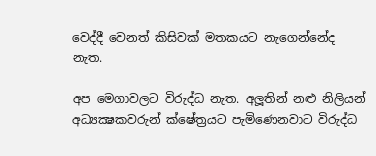වෙද්දී වෙනත් කිසිවක් මතකයට නැගෙන්නේද නැත.

අප මෙගාවලට විරුද්ධ නැත. අලූතින් නළු නිලියන් අධ්‍යක්‍ෂකවරුන් ක්ෂේත්‍රයට පැමිණෙනවාට විරුද්ධ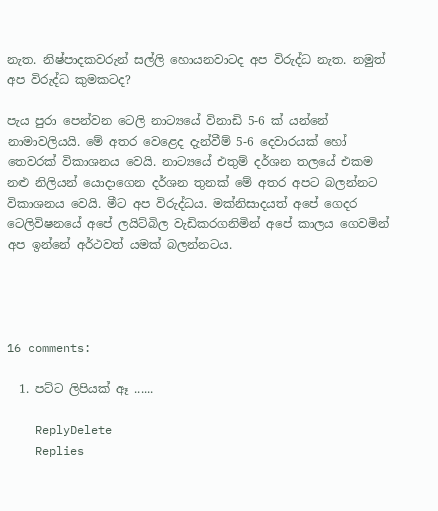නැත. නිෂ්පාදකවරුන් සල්ලි හොයනවාටද අප විරුද්ධ නැත. නමුත් අප විරුද්ධ කුමකටද?

පැය පුරා පෙන්වන ටෙලි නාට්‍යයේ විනාඩි 5-6 ක් යන්නේ නාමාවලියයි. මේ අතර වෙළෙද දැන්වීම් 5-6 දෙවාරයක් හෝ තෙවරක් විකාශනය වෙයි. නාට්‍යයේ එතුම් දර්ශන තලයේ එකම නළු නිලියන් යොදාගෙන දර්ශන තුනක් මේ අතර අපට බලන්නට විකාශනය වෙයි. මීට අප විරුද්ධය. මක්නිසාදයත් අපේ ගෙදර ටෙලිවිෂනයේ අපේ ලයිට්බිල වැඩිකරගනිමින් අපේ කාලය ගෙවමින් අප ඉන්නේ අර්ථවත් යමක් බලන්නටය.




16 comments:

  1. පට්ට ලිපියක් ඈ ......

    ReplyDelete
    Replies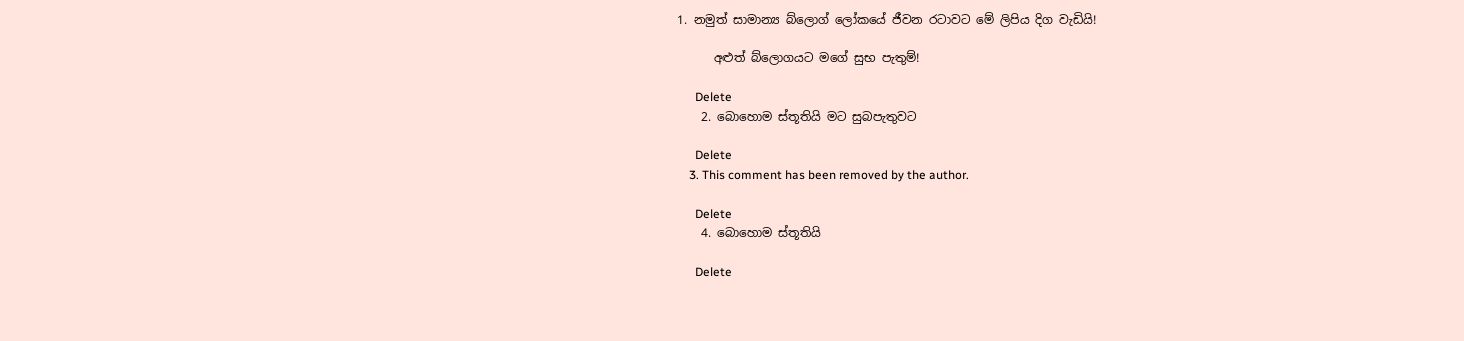1. නමුත් සාමාන්‍ය බ්ලොග් ලෝකයේ ජීවන රටාවට මේ ලිපිය දිග වැඩියි!

      අළුත් බ්ලොගයට මගේ සුභ පැතුම්!

      Delete
    2. බොහොම ස්තූතියි මට සුබපැතුවට

      Delete
    3. This comment has been removed by the author.

      Delete
    4. බොහොම ස්තූතියි

      Delete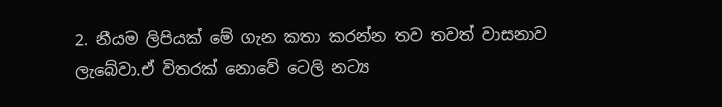2. නීයම ලිපියක් මේ ගැන කතා කරන්න තව තවත් වාසනාව ලැබේවා.ඒ විතරක් නොවේ ටෙලි නට්‍ය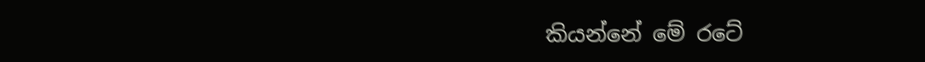කියන්නේ මේ රටේ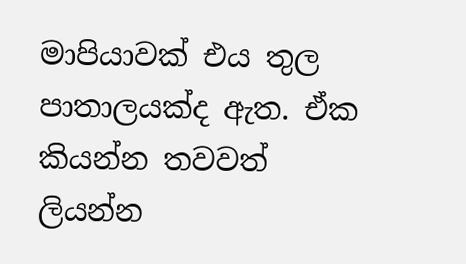මාපියාවක් එය තුල පාතාලයක්ද ඇත. ඒක කියන්න තවවත් ලියන්න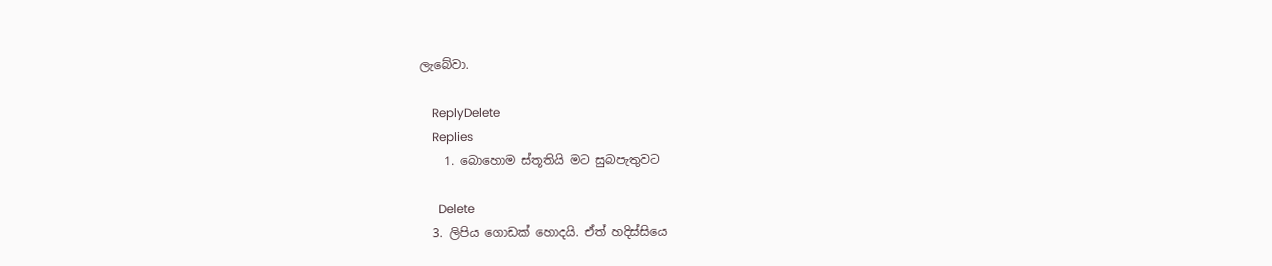ලැබේවා.

    ReplyDelete
    Replies
    1. බොහොම ස්තූතියි මට සුබපැතුවට

      Delete
  3. ලිපිය ගොඩක් හොදයි. ඒත් හදිස්සියෙ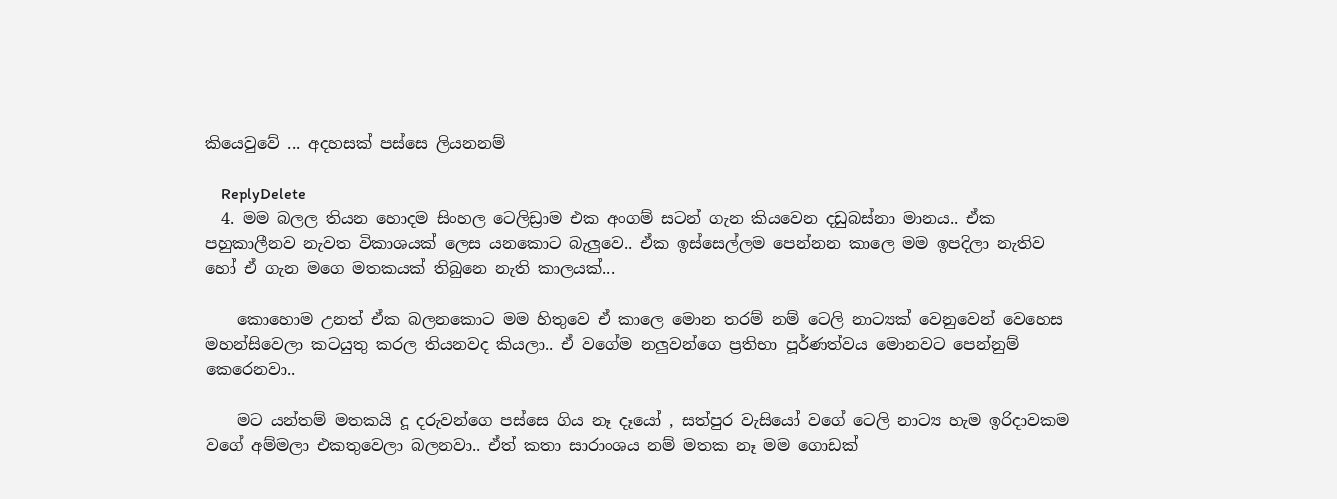කියෙවුවේ ... අදහසක් පස්සෙ ලියනනම්

    ReplyDelete
  4. මම බලල තියන හොදම සිංහල ටෙලිඩ්‍රාම එක අංගම් සටන් ගැන කියවෙන දඩුබස්නා මානය.. ඒක පහුකාලීනව නැවත විකාශයක් ලෙස යනකොට බැලුවෙ.. ඒක ඉස්සෙල්ලම පෙන්නන කාලෙ මම ඉපදිලා නැතිව හෝ ඒ ගැන මගෙ මතකයක් තිබුනෙ නැති කාලයක්...

    කොහොම උනත් ඒක බලනකොට මම හිතුවෙ ඒ කාලෙ මොන තරම් නම් ටෙලි නාට්‍යක් වෙනුවෙන් වෙහෙස මහන්සිවෙලා කටයුතු කරල තියනවද කියලා.. ඒ වගේම නලුවන්ගෙ ප්‍රතිභා පූර්ණත්වය මොනවට පෙන්නුම් කෙරෙනවා..

    මට යන්තම් මතකයි දූ දරුවන්ගෙ පස්සෙ ගිය නෑ දෑයෝ , සත්පුර වැසියෝ වගේ ටෙලි නාට්‍ය හැම ඉරිදාවකම වගේ අම්මලා එකතුවෙලා බලනවා.. ඒත් කතා සාරාංශය නම් මතක නෑ මම ගොඩක්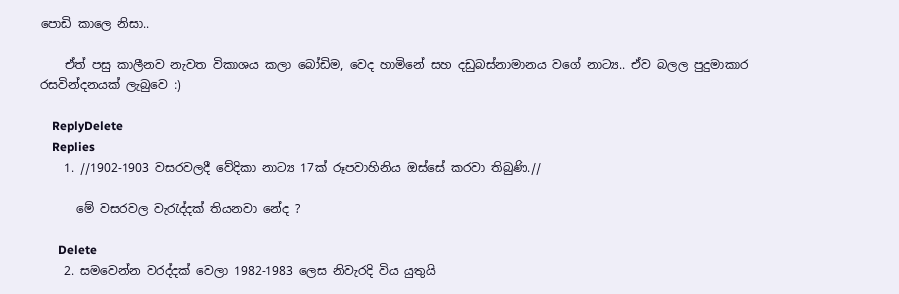පොඩි කාලෙ නිසා..

    ඒත් පසු කාලීනව නැවත විකාශය කලා බෝඩිම, වෙද හාමිනේ සහ දඩුබස්නාමානය වගේ නාට්‍ය.. ඒව බලල පුදුමාකාර රසවින්දනයක් ලැබුවෙ :)

    ReplyDelete
    Replies
    1. //1902-1903 වසරවලදී වේදිකා නාට්‍ය 17ක් රූපවාහිනිය ඔස්සේ කරවා තිබුණි.//

      මේ වසරවල වැරැද්දක් තියනවා නේද ?

      Delete
    2. සමවෙන්න වරද්දක් වෙලා 1982-1983 ලෙස නිවැරදි විය යුතුයි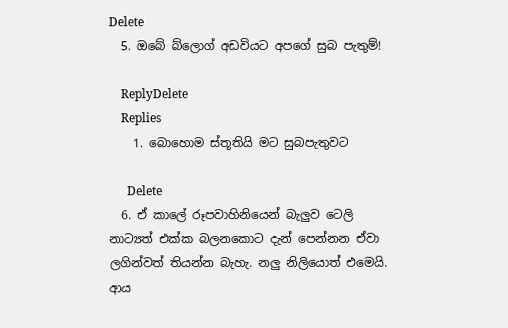Delete
  5. ඔබේ බ්ලොග් අඩවියට අපගේ සුබ පැතුම්!

    ReplyDelete
    Replies
    1. බොහොම ස්තූතියි මට සුබපැතුවට

      Delete
  6. ඒ කාලේ රූපවාහිනියෙන් බැලුව ටෙලි නාට්‍යත් එක්ක බලනකොට දැන් පෙන්නන ඒවා ලගින්වත් තියන්න බැහැ. නලු නිලියොත් එමෙයි. ආය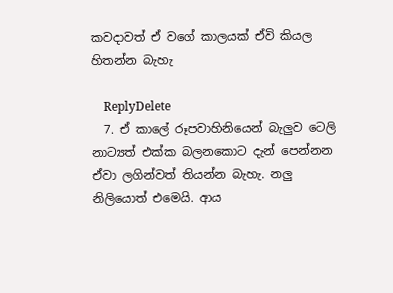කවදාවත් ඒ වගේ කාලයක් ඒවි කියල හිතන්න බැහැ

    ReplyDelete
  7. ඒ කාලේ රූපවාහිනියෙන් බැලුව ටෙලි නාට්‍යත් එක්ක බලනකොට දැන් පෙන්නන ඒවා ලගින්වත් තියන්න බැහැ. නලු නිලියොත් එමෙයි. ආය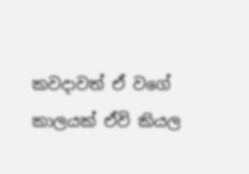කවදාවත් ඒ වගේ කාලයක් ඒවි කියල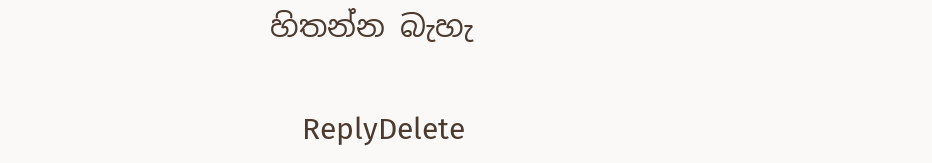හිතන්න බැහැ

    ReplyDelete